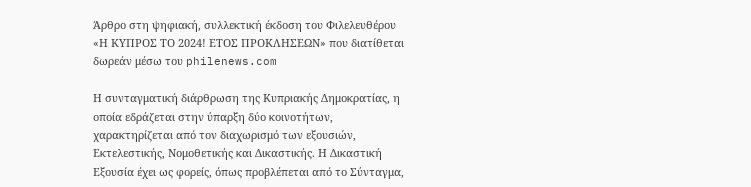Άρθρο στη ψηφιακή, συλλεκτική έκδοση του Φιλελευθέρου «Η ΚΥΠΡΟΣ ΤΟ 2024! ΕΤΟΣ ΠΡΟΚΛΗΣΕΩΝ» που διατίθεται δωρεάν μέσω του philenews.com

Η συνταγματική διάρθρωση της Κυπριακής Δημοκρατίας, η οποία εδράζεται στην ύπαρξη δύο κοινοτήτων, χαρακτηρίζεται από τον διαχωρισμό των εξουσιών, Εκτελεστικής, Νομοθετικής και Δικαστικής. Η Δικαστική Εξουσία έχει ως φορείς, όπως προβλέπεται από το Σύνταγμα,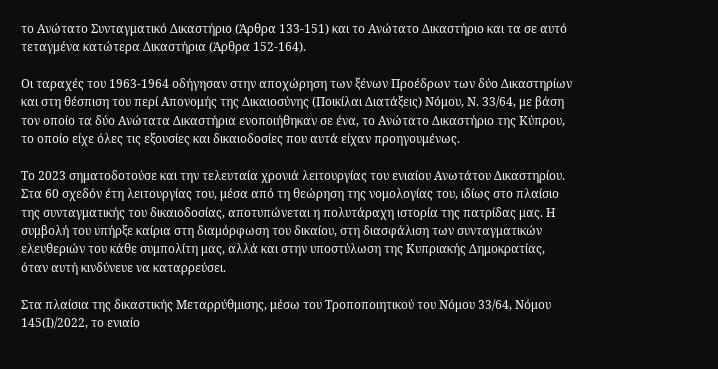το Ανώτατο Συνταγματικό Δικαστήριο (Άρθρα 133-151) και το Ανώτατο Δικαστήριο και τα σε αυτό τεταγμένα κατώτερα Δικαστήρια (Άρθρα 152-164).

Οι ταραχές του 1963-1964 οδήγησαν στην αποχώρηση των ξένων Προέδρων των δύο Δικαστηρίων και στη θέσπιση του περί Απονομής της Δικαιοσύνης (Ποικίλαι Διατάξεις) Νόμου, Ν. 33/64, με βάση τον οποίο τα δύο Ανώτατα Δικαστήρια ενοποιήθηκαν σε ένα, το Ανώτατο Δικαστήριο της Κύπρου, το οποίο είχε όλες τις εξουσίες και δικαιοδοσίες που αυτά είχαν προηγουμένως.

Το 2023 σηματοδοτούσε και την τελευταία χρονιά λειτουργίας του ενιαίου Ανωτάτου Δικαστηρίου. Στα 60 σχεδόν έτη λειτουργίας του, μέσα από τη θεώρηση της νομολογίας του, ιδίως στο πλαίσιο της συνταγματικής του δικαιοδοσίας, αποτυπώνεται η πολυτάραχη ιστορία της πατρίδας μας. Η συμβολή του υπήρξε καίρια στη διαμόρφωση του δικαίου, στη διασφάλιση των συνταγματικών ελευθεριών του κάθε συμπολίτη μας, αλλά και στην υποστύλωση της Κυπριακής Δημοκρατίας, όταν αυτή κινδύνευε να καταρρεύσει.

Στα πλαίσια της δικαστικής Μεταρρύθμισης, μέσω του Τροποποιητικού του Νόμου 33/64, Νόμου 145(Ι)/2022, το ενιαίο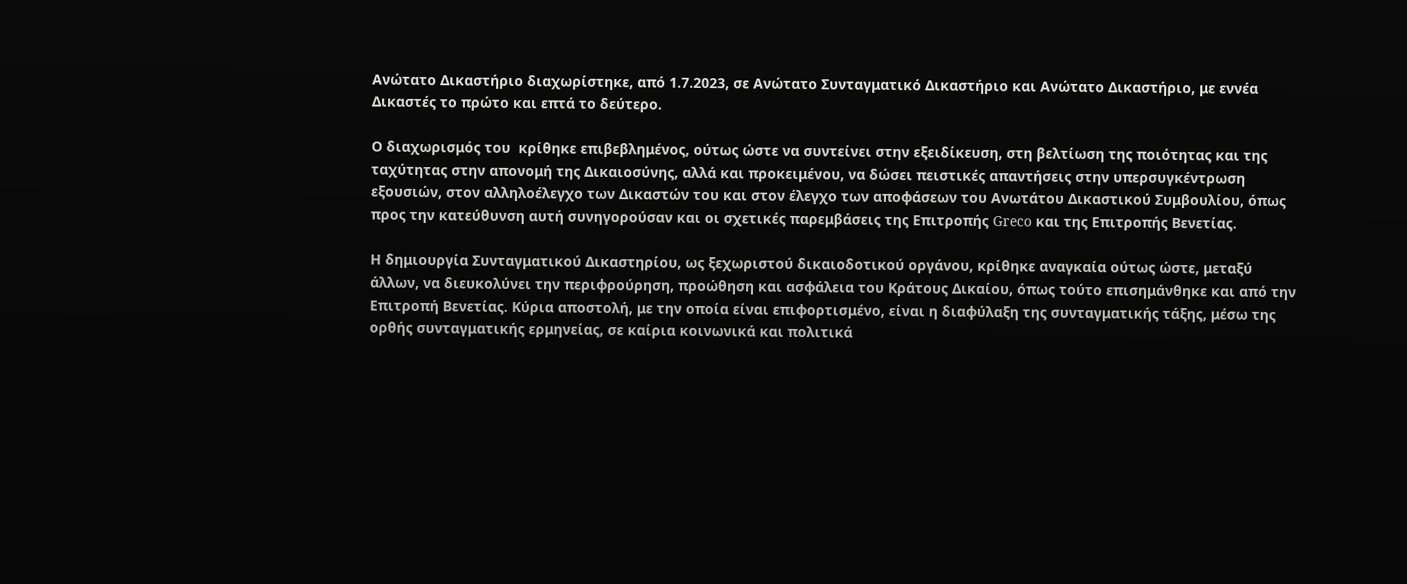Ανώτατο Δικαστήριο διαχωρίστηκε, από 1.7.2023, σε Ανώτατο Συνταγματικό Δικαστήριο και Ανώτατο Δικαστήριο, με εννέα Δικαστές το πρώτο και επτά το δεύτερο.

Ο διαχωρισμός του  κρίθηκε επιβεβλημένος, ούτως ώστε να συντείνει στην εξειδίκευση, στη βελτίωση της ποιότητας και της ταχύτητας στην απονομή της Δικαιοσύνης, αλλά και προκειμένου, να δώσει πειστικές απαντήσεις στην υπερσυγκέντρωση εξουσιών, στον αλληλοέλεγχο των Δικαστών του και στον έλεγχο των αποφάσεων του Ανωτάτου Δικαστικού Συμβουλίου, όπως προς την κατεύθυνση αυτή συνηγορούσαν και οι σχετικές παρεμβάσεις της Επιτροπής Greco και της Επιτροπής Βενετίας.

Η δημιουργία Συνταγματικού Δικαστηρίου, ως ξεχωριστού δικαιοδοτικού οργάνου, κρίθηκε αναγκαία ούτως ώστε, μεταξύ άλλων, να διευκολύνει την περιφρούρηση, προώθηση και ασφάλεια του Κράτους Δικαίου, όπως τούτο επισημάνθηκε και από την Επιτροπή Βενετίας. Κύρια αποστολή, με την οποία είναι επιφορτισμένο, είναι η διαφύλαξη της συνταγματικής τάξης, μέσω της ορθής συνταγματικής ερμηνείας, σε καίρια κοινωνικά και πολιτικά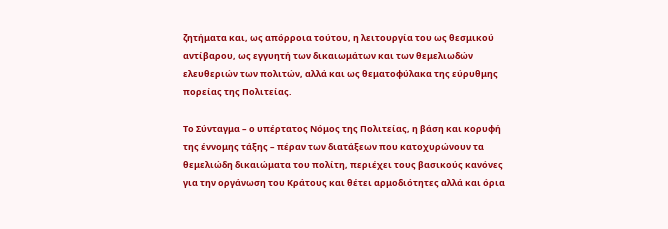ζητήματα και, ως απόρροια τούτου, η λειτουργία του ως θεσμικού αντίβαρου, ως εγγυητή των δικαιωμάτων και των θεμελιωδών ελευθεριών των πολιτών, αλλά και ως θεματοφύλακα της εύρυθμης πορείας της Πολιτείας.

Το Σύνταγμα – ο υπέρτατος Νόμος της Πολιτείας, η βάση και κορυφή της έννομης τάξης – πέραν των διατάξεων που κατοχυρώνουν τα θεμελιώδη δικαιώματα του πολίτη, περιέχει τους βασικούς κανόνες για την οργάνωση του Κράτους και θέτει αρμοδιότητες αλλά και όρια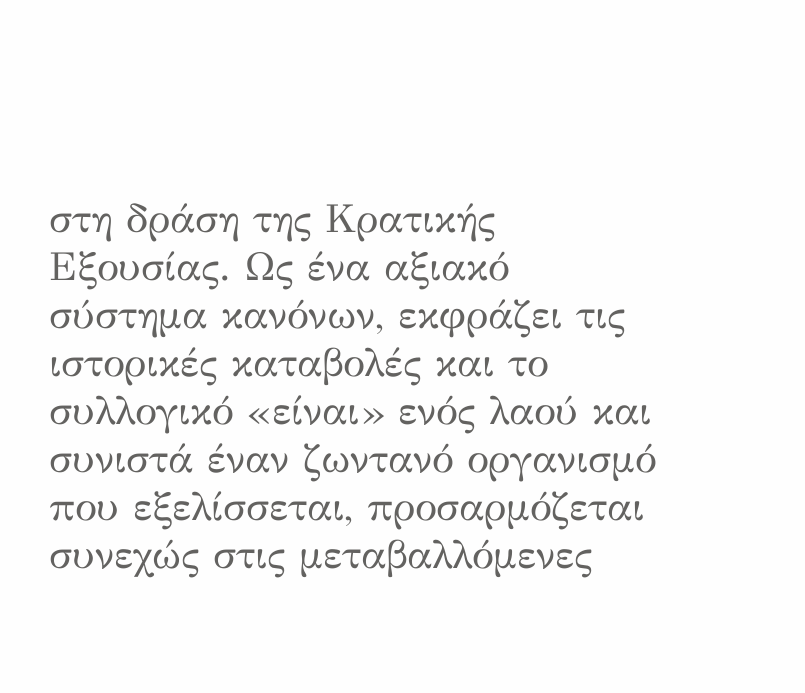στη δράση της Κρατικής Εξουσίας. Ως ένα αξιακό σύστημα κανόνων, εκφράζει τις ιστορικές καταβολές και το συλλογικό «είναι» ενός λαού και συνιστά έναν ζωντανό οργανισμό που εξελίσσεται, προσαρμόζεται συνεχώς στις μεταβαλλόμενες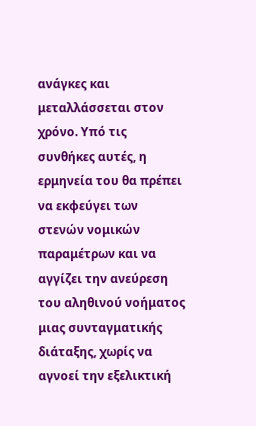ανάγκες και μεταλλάσσεται στον χρόνο. Υπό τις συνθήκες αυτές, η ερμηνεία του θα πρέπει να εκφεύγει των στενών νομικών παραμέτρων και να αγγίζει την ανεύρεση του αληθινού νοήματος μιας συνταγματικής διάταξης, χωρίς να αγνοεί την εξελικτική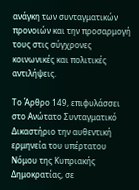ανάγκη των συνταγματικών προνοιών και την προσαρμογή τους στις σύγχρονες κοινωνικές και πολιτικές αντιλήψεις.

Το Άρθρο 149, επιφυλάσσει στο Ανώτατο Συνταγματικό Δικαστήριο την αυθεντική ερμηνεία του υπέρτατου Νόμου της Κυπριακής Δημοκρατίας, σε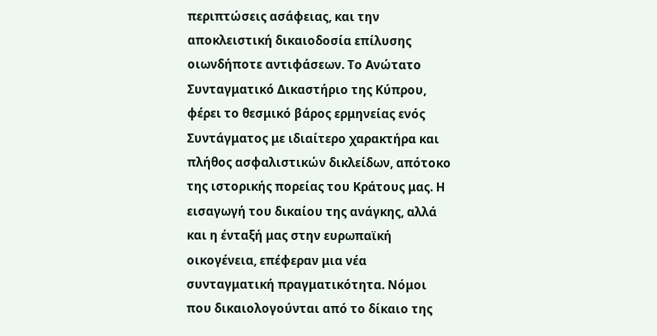περιπτώσεις ασάφειας, και την αποκλειστική δικαιοδοσία επίλυσης οιωνδήποτε αντιφάσεων. Το Ανώτατο Συνταγματικό Δικαστήριο της Κύπρου, φέρει το θεσμικό βάρος ερμηνείας ενός Συντάγματος με ιδιαίτερο χαρακτήρα και πλήθος ασφαλιστικών δικλείδων, απότοκο της ιστορικής πορείας του Κράτους μας. Η εισαγωγή του δικαίου της ανάγκης, αλλά και η ένταξή μας στην ευρωπαϊκή οικογένεια, επέφεραν μια νέα συνταγματική πραγματικότητα. Νόμοι που δικαιολογούνται από το δίκαιο της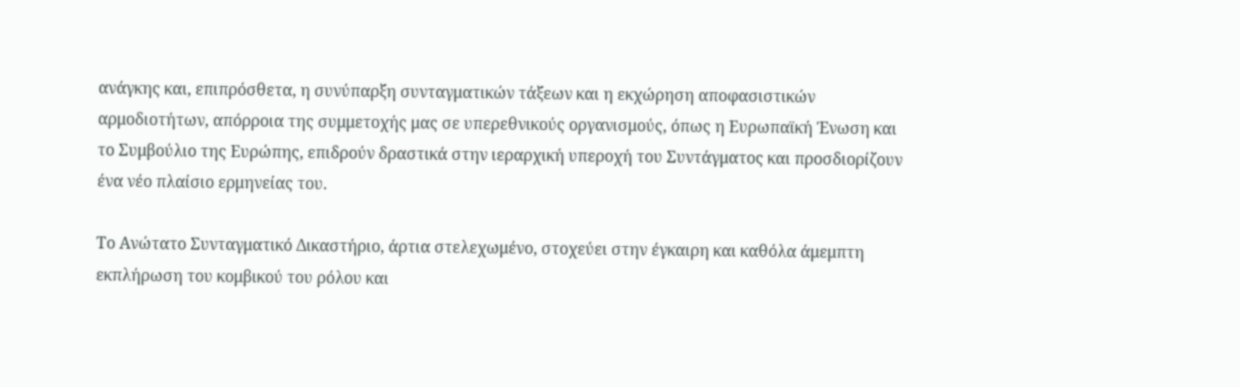ανάγκης και, επιπρόσθετα, η συνύπαρξη συνταγματικών τάξεων και η εκχώρηση αποφασιστικών αρμοδιοτήτων, απόρροια της συμμετοχής μας σε υπερεθνικούς οργανισμούς, όπως η Ευρωπαϊκή Ένωση και το Συμβούλιο της Ευρώπης, επιδρούν δραστικά στην ιεραρχική υπεροχή του Συντάγματος και προσδιορίζουν ένα νέο πλαίσιο ερμηνείας του.

Το Ανώτατο Συνταγματικό Δικαστήριο, άρτια στελεχωμένο, στοχεύει στην έγκαιρη και καθόλα άμεμπτη εκπλήρωση του κομβικού του ρόλου και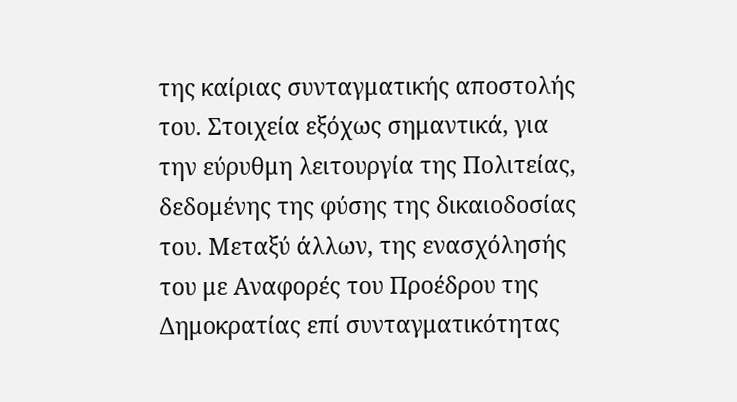της καίριας συνταγματικής αποστολής του. Στοιχεία εξόχως σημαντικά, για την εύρυθμη λειτουργία της Πολιτείας, δεδομένης της φύσης της δικαιοδοσίας του. Μεταξύ άλλων, της ενασχόλησής του με Αναφορές του Προέδρου της Δημοκρατίας επί συνταγματικότητας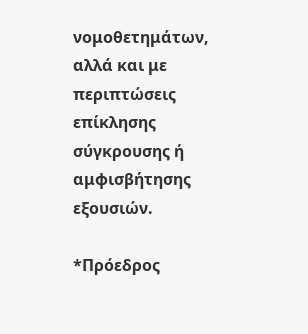νομοθετημάτων, αλλά και με περιπτώσεις επίκλησης σύγκρουσης ή αμφισβήτησης εξουσιών.

*Πρόεδρος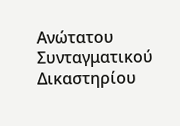Ανώτατου Συνταγματικού Δικαστηρίου